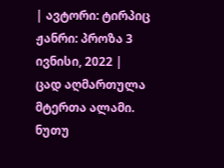| ავტორი: ტირპიც ჟანრი: პროზა 3 ივნისი, 2022 |
ცად აღმართულა მტერთა ალამი. ნუთუ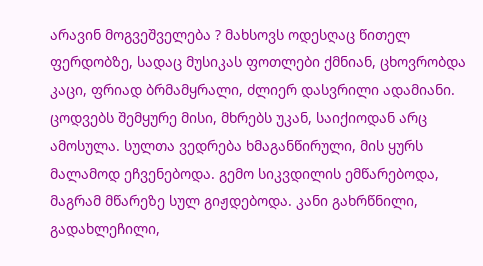არავინ მოგვეშველება ? მახსოვს ოდესღაც წითელ ფერდობზე, სადაც მუსიკას ფოთლები ქმნიან, ცხოვრობდა კაცი, ფრიად ბრმამყრალი, ძლიერ დასვრილი ადამიანი. ცოდვებს შემყურე მისი, მხრებს უკან, საიქიოდან არც ამოსულა. სულთა ვედრება ხმაგანწირული, მის ყურს მალამოდ ეჩვენებოდა. გემო სიკვდილის ემწარებოდა, მაგრამ მწარეზე სულ გიჟდებოდა. კანი გახრწნილი, გადახლეჩილი,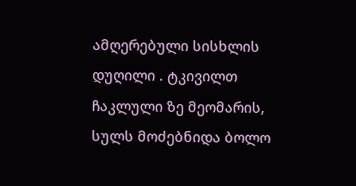ამღერებული სისხლის დუღილი . ტკივილთ ჩაკლული ზე მეომარის, სულს მოძებნიდა ბოლო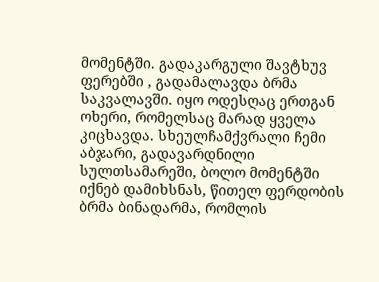მომენტში. გადაკარგული შავტხუვ ფერებში , გადამალავდა ბრმა საკვალავში. იყო ოდესღაც ერთგან ოხერი, რომელსაც მარად ყველა კიცხავდა. სხეულჩამქვრალი ჩემი აბჯარი, გადავარდნილი სულთსამარეში, ბოლო მომენტში იქნებ დამიხსნას, წითელ ფერდობის ბრმა ბინადარმა, რომლის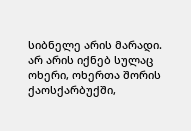სიბნელე არის მარადი. არ არის იქნებ სულაც ოხერი, ოხერთა შორის ქაოსქარბუქში,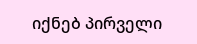იქნებ პირველი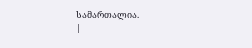სამართალია.
|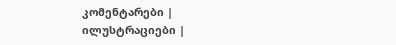კომენტარები |
ილუსტრაციები |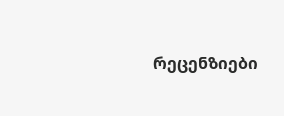რეცენზიები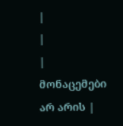|
|
| მონაცემები არ არის |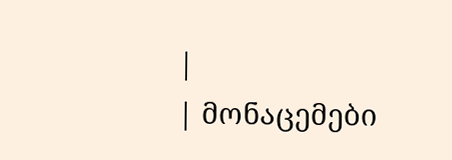|
| მონაცემები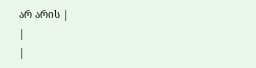არ არის |
|
|